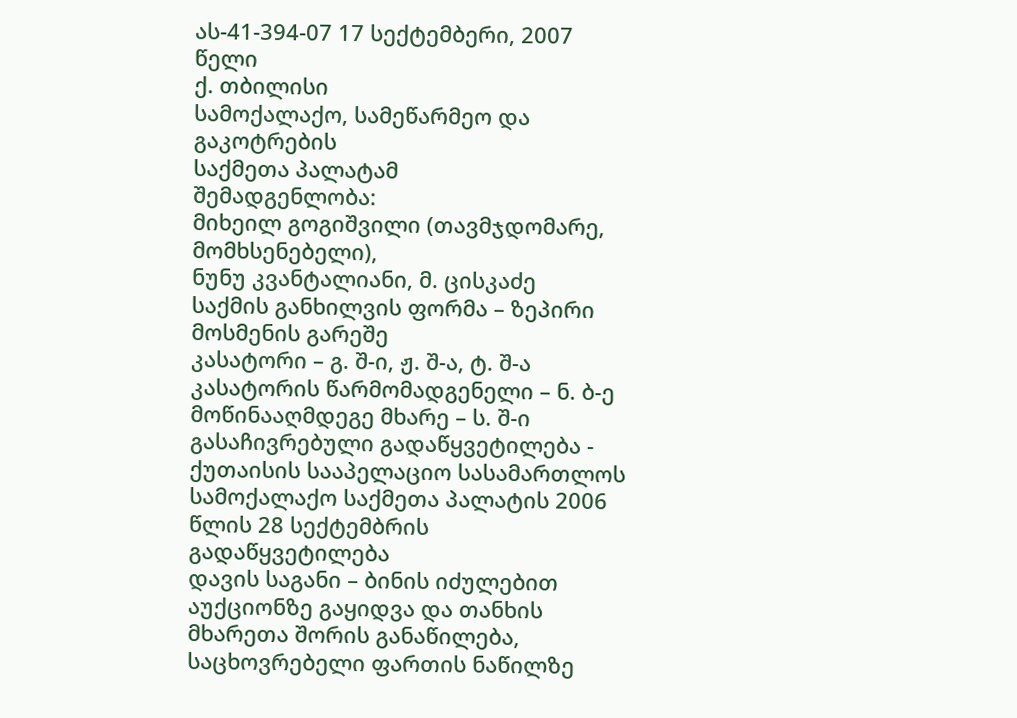ას-41-394-07 17 სექტემბერი, 2007 წელი
ქ. თბილისი
სამოქალაქო, სამეწარმეო და გაკოტრების
საქმეთა პალატამ
შემადგენლობა:
მიხეილ გოგიშვილი (თავმჯდომარე, მომხსენებელი),
ნუნუ კვანტალიანი, მ. ცისკაძე
საქმის განხილვის ფორმა – ზეპირი მოსმენის გარეშე
კასატორი – გ. შ-ი, ჟ. შ-ა, ტ. შ-ა
კასატორის წარმომადგენელი – ნ. ბ-ე
მოწინააღმდეგე მხარე – ს. შ-ი
გასაჩივრებული გადაწყვეტილება - ქუთაისის სააპელაციო სასამართლოს სამოქალაქო საქმეთა პალატის 2006 წლის 28 სექტემბრის გადაწყვეტილება
დავის საგანი – ბინის იძულებით აუქციონზე გაყიდვა და თანხის მხარეთა შორის განაწილება, საცხოვრებელი ფართის ნაწილზე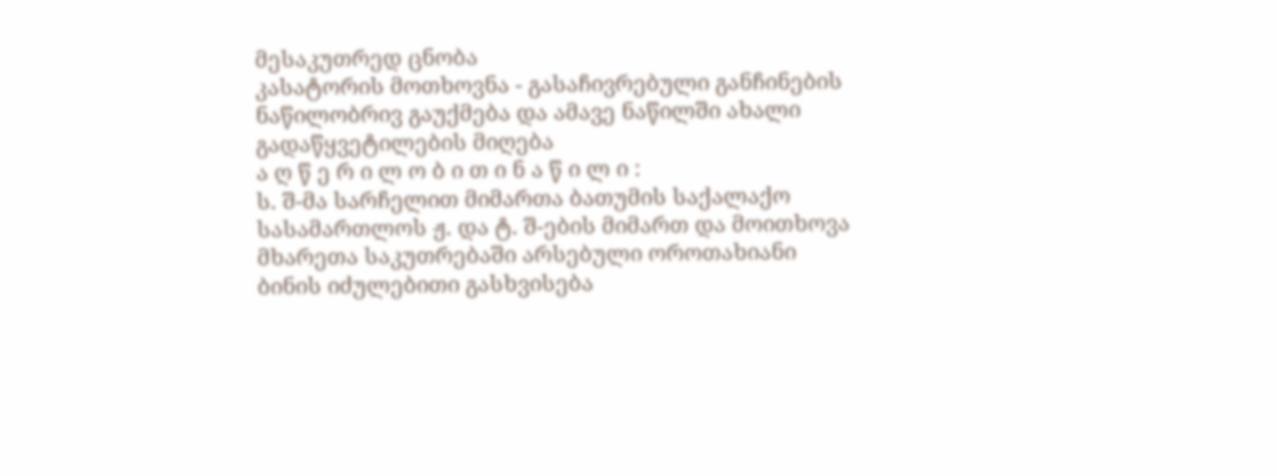მესაკუთრედ ცნობა
კასატორის მოთხოვნა - გასაჩივრებული განჩინების ნაწილობრივ გაუქმება და ამავე ნაწილში ახალი გადაწყვეტილების მიღება
ა ღ წ ე რ ი ლ ო ბ ი თ ი ნ ა წ ი ლ ი :
ს. შ-მა სარჩელით მიმართა ბათუმის საქალაქო სასამართლოს ჟ. და ტ. შ-ების მიმართ და მოითხოვა მხარეთა საკუთრებაში არსებული ოროთახიანი ბინის იძულებითი გასხვისება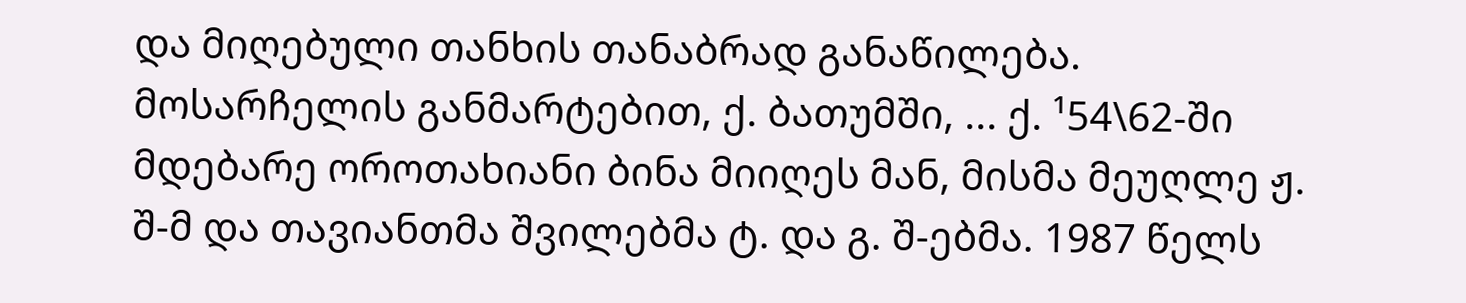და მიღებული თანხის თანაბრად განაწილება. მოსარჩელის განმარტებით, ქ. ბათუმში, ... ქ. ¹54\62-ში მდებარე ოროთახიანი ბინა მიიღეს მან, მისმა მეუღლე ჟ. შ-მ და თავიანთმა შვილებმა ტ. და გ. შ-ებმა. 1987 წელს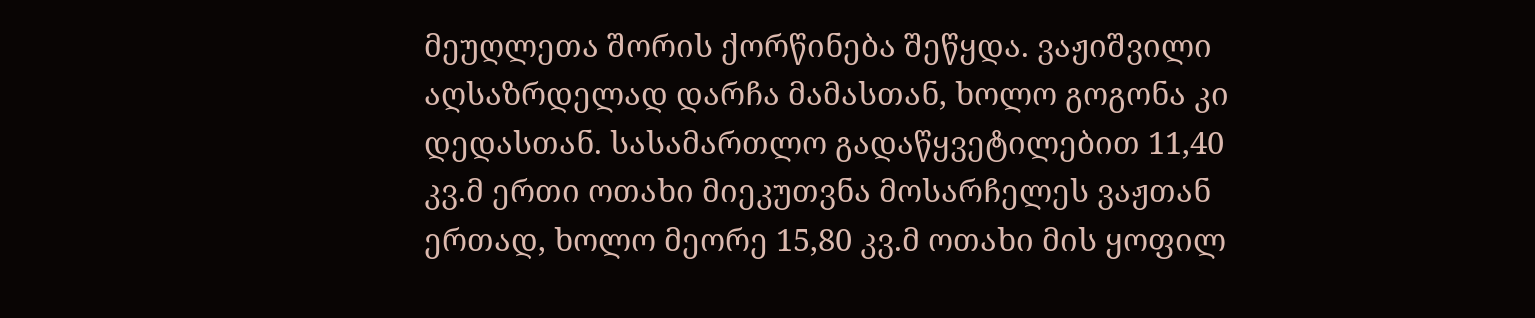მეუღლეთა შორის ქორწინება შეწყდა. ვაჟიშვილი აღსაზრდელად დარჩა მამასთან, ხოლო გოგონა კი დედასთან. სასამართლო გადაწყვეტილებით 11,40 კვ.მ ერთი ოთახი მიეკუთვნა მოსარჩელეს ვაჟთან ერთად, ხოლო მეორე 15,80 კვ.მ ოთახი მის ყოფილ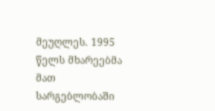მეუღლეს. 1995 წელს მხარეებმა მათ სარგებლობაში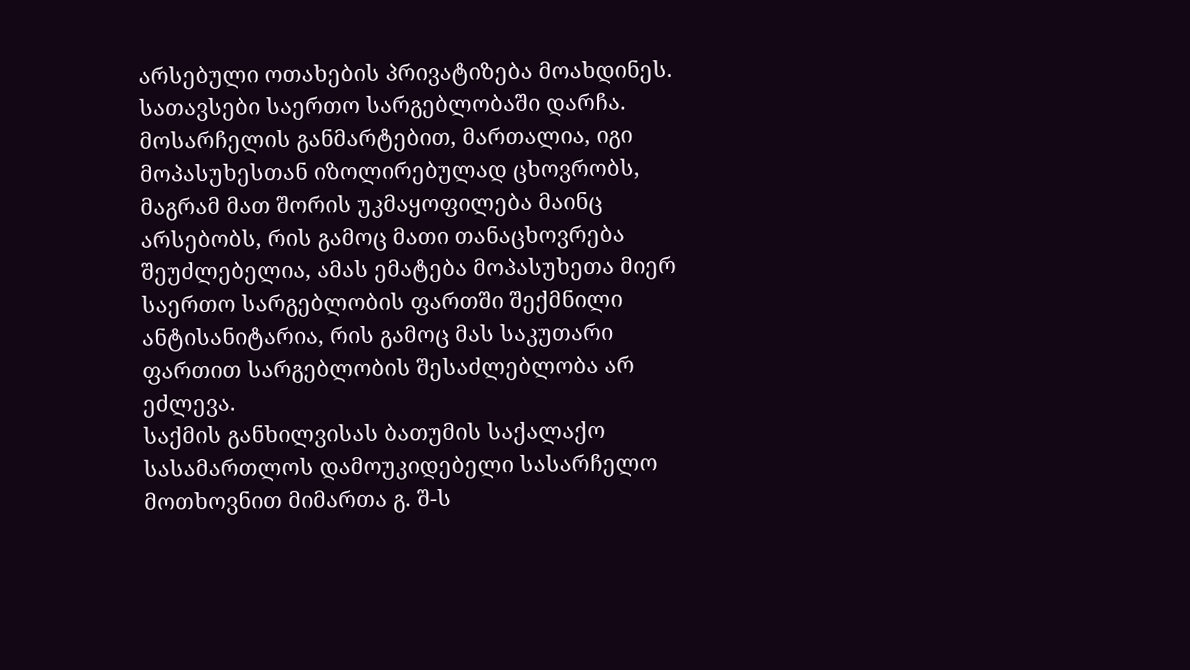არსებული ოთახების პრივატიზება მოახდინეს. სათავსები საერთო სარგებლობაში დარჩა. მოსარჩელის განმარტებით, მართალია, იგი მოპასუხესთან იზოლირებულად ცხოვრობს, მაგრამ მათ შორის უკმაყოფილება მაინც არსებობს, რის გამოც მათი თანაცხოვრება შეუძლებელია, ამას ემატება მოპასუხეთა მიერ საერთო სარგებლობის ფართში შექმნილი ანტისანიტარია, რის გამოც მას საკუთარი ფართით სარგებლობის შესაძლებლობა არ ეძლევა.
საქმის განხილვისას ბათუმის საქალაქო სასამართლოს დამოუკიდებელი სასარჩელო მოთხოვნით მიმართა გ. შ-ს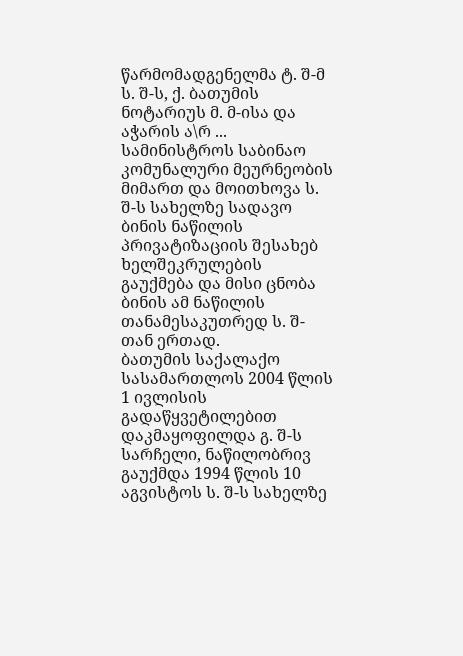წარმომადგენელმა ტ. შ-მ ს. შ-ს, ქ. ბათუმის ნოტარიუს მ. მ-ისა და აჭარის ა\რ ... სამინისტროს საბინაო კომუნალური მეურნეობის მიმართ და მოითხოვა ს. შ-ს სახელზე სადავო ბინის ნაწილის პრივატიზაციის შესახებ ხელშეკრულების გაუქმება და მისი ცნობა ბინის ამ ნაწილის თანამესაკუთრედ ს. შ-თან ერთად.
ბათუმის საქალაქო სასამართლოს 2004 წლის 1 ივლისის გადაწყვეტილებით დაკმაყოფილდა გ. შ-ს სარჩელი, ნაწილობრივ გაუქმდა 1994 წლის 10 აგვისტოს ს. შ-ს სახელზე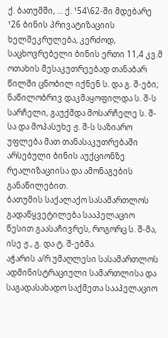ქ. ბათუმში, ... ქ. ¹54\62-ში მდებარე ¹26 ბინის პრივატიზაციის ხელშეკრულება, კერძოდ, საცხოვრებელი ბინის ერთი 11,4 კვ.მ ოთახის მესაკუთრეებად თანაბარ წილში ცნობილ იქნენ ს. და გ. შ-ები; ნაწილობრივ დაკმაყოფილდა ს. შ-ს სარჩელი, გაუქმდა მოსარჩელე ს. შ-სა და მოპასუხე ჟ. შ-ს საზიარო უფლება მათ თანასაკუთრებაში არსებული ბინის აუქციონზე რეალიზაციისა და ამონაგების განაწილებით.
ბათუმის საქალაქო სასამართლოს გადაწყვეტილება სააპელაციო წესით გაასაჩივრეს, როგორც ს. შ-მა, ისე ჟ., გ. და ტ. შ-ებმა.
აჭარის ა/რ უმაღლესი სასამართლოს ადმინისტრაციული სამართლისა და საგადასახადო საქმეთა სააპელაციო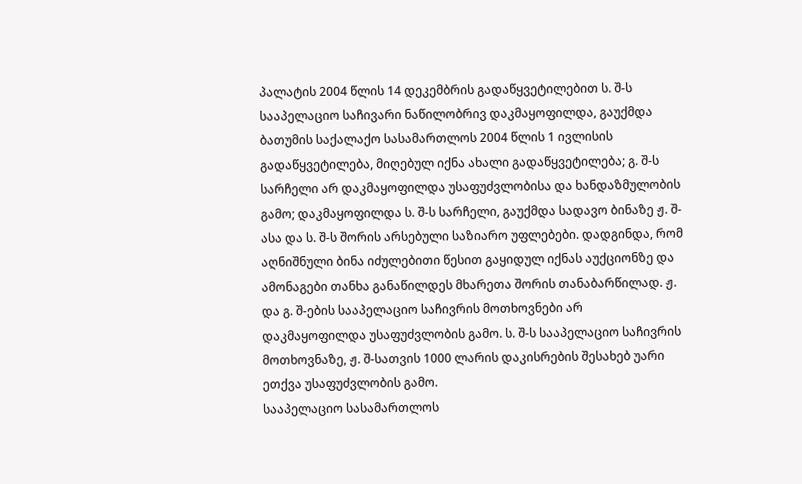პალატის 2004 წლის 14 დეკემბრის გადაწყვეტილებით ს. შ-ს სააპელაციო საჩივარი ნაწილობრივ დაკმაყოფილდა, გაუქმდა ბათუმის საქალაქო სასამართლოს 2004 წლის 1 ივლისის გადაწყვეტილება, მიღებულ იქნა ახალი გადაწყვეტილება; გ. შ-ს სარჩელი არ დაკმაყოფილდა უსაფუძვლობისა და ხანდაზმულობის გამო; დაკმაყოფილდა ს. შ-ს სარჩელი, გაუქმდა სადავო ბინაზე ჟ. შ-ასა და ს. შ-ს შორის არსებული საზიარო უფლებები. დადგინდა, რომ აღნიშნული ბინა იძულებითი წესით გაყიდულ იქნას აუქციონზე და ამონაგები თანხა განაწილდეს მხარეთა შორის თანაბარწილად. ჟ. და გ. შ-ების სააპელაციო საჩივრის მოთხოვნები არ დაკმაყოფილდა უსაფუძვლობის გამო. ს. შ-ს სააპელაციო საჩივრის მოთხოვნაზე, ჟ. შ-სათვის 1000 ლარის დაკისრების შესახებ უარი ეთქვა უსაფუძვლობის გამო.
სააპელაციო სასამართლოს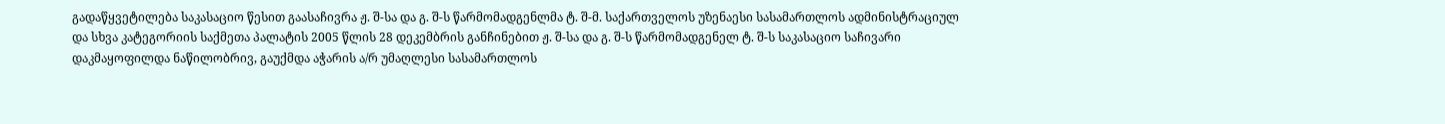გადაწყვეტილება საკასაციო წესით გაასაჩივრა ჟ. შ-სა და გ. შ-ს წარმომადგენლმა ტ. შ-მ. საქართველოს უზენაესი სასამართლოს ადმინისტრაციულ და სხვა კატეგორიის საქმეთა პალატის 2005 წლის 28 დეკემბრის განჩინებით ჟ. შ-სა და გ. შ-ს წარმომადგენელ ტ. შ-ს საკასაციო საჩივარი დაკმაყოფილდა ნაწილობრივ, გაუქმდა აჭარის ა/რ უმაღლესი სასამართლოს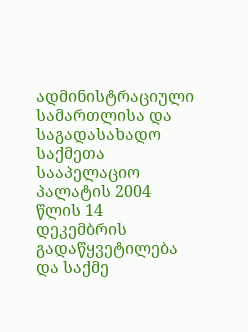ადმინისტრაციული სამართლისა და საგადასახადო საქმეთა სააპელაციო პალატის 2004 წლის 14 დეკემბრის გადაწყვეტილება და საქმე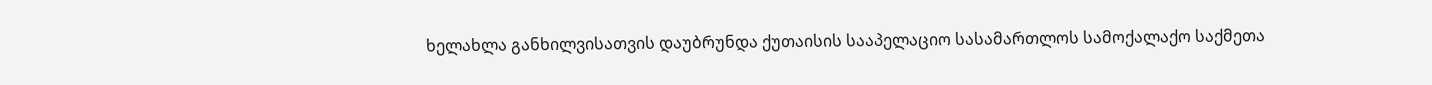ხელახლა განხილვისათვის დაუბრუნდა ქუთაისის სააპელაციო სასამართლოს სამოქალაქო საქმეთა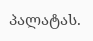პალატას.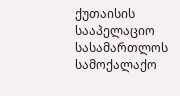ქუთაისის სააპელაციო სასამართლოს სამოქალაქო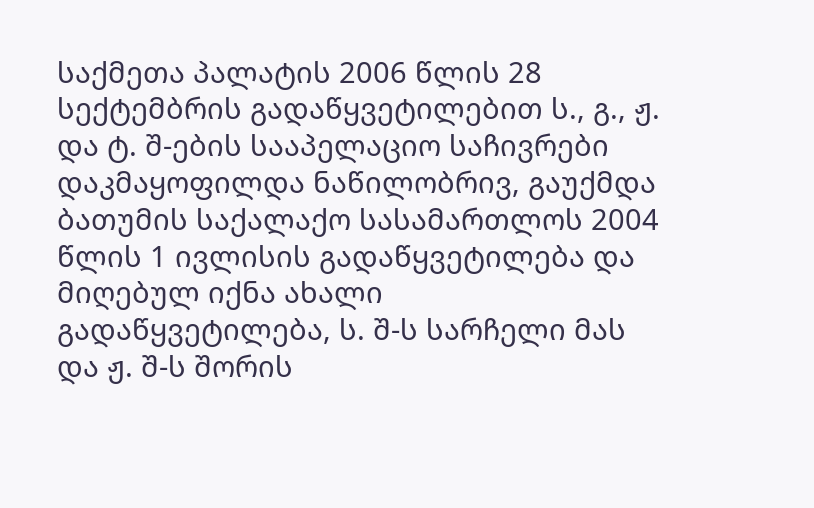საქმეთა პალატის 2006 წლის 28 სექტემბრის გადაწყვეტილებით ს., გ., ჟ. და ტ. შ-ების სააპელაციო საჩივრები დაკმაყოფილდა ნაწილობრივ, გაუქმდა ბათუმის საქალაქო სასამართლოს 2004 წლის 1 ივლისის გადაწყვეტილება და მიღებულ იქნა ახალი გადაწყვეტილება, ს. შ-ს სარჩელი მას და ჟ. შ-ს შორის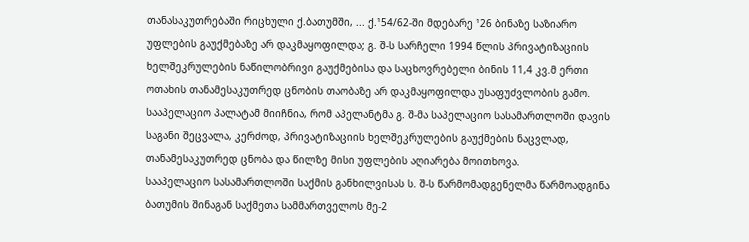თანასაკუთრებაში რიცხული ქ.ბათუმში, ... ქ.¹54/62-ში მდებარე ¹26 ბინაზე საზიარო უფლების გაუქმებაზე არ დაკმაყოფილდა; გ. შ-ს სარჩელი 1994 წლის პრივატიზაციის ხელშეკრულების ნაწილობრივი გაუქმებისა და საცხოვრებელი ბინის 11,4 კვ.მ ერთი ოთახის თანამესაკუთრედ ცნობის თაობაზე არ დაკმაყოფილდა უსაფუძვლობის გამო.
სააპელაციო პალატამ მიიჩნია, რომ აპელანტმა გ. შ-მა საპელაციო სასამართლოში დავის საგანი შეცვალა, კერძოდ, პრივატიზაციის ხელშეკრულების გაუქმების ნაცვლად, თანამესაკუთრედ ცნობა და წილზე მისი უფლების აღიარება მოითხოვა.
სააპელაციო სასამართლოში საქმის განხილვისას ს. შ-ს წარმომადგენელმა წარმოადგინა ბათუმის შინაგან საქმეთა სამმართველოს მე-2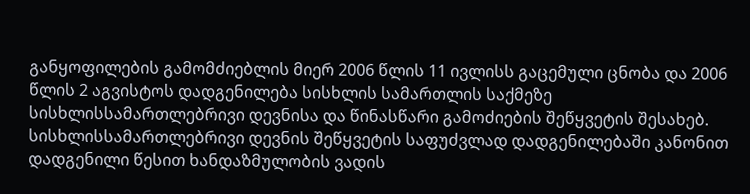განყოფილების გამომძიებლის მიერ 2006 წლის 11 ივლისს გაცემული ცნობა და 2006 წლის 2 აგვისტოს დადგენილება სისხლის სამართლის საქმეზე სისხლისსამართლებრივი დევნისა და წინასწარი გამოძიების შეწყვეტის შესახებ. სისხლისსამართლებრივი დევნის შეწყვეტის საფუძვლად დადგენილებაში კანონით დადგენილი წესით ხანდაზმულობის ვადის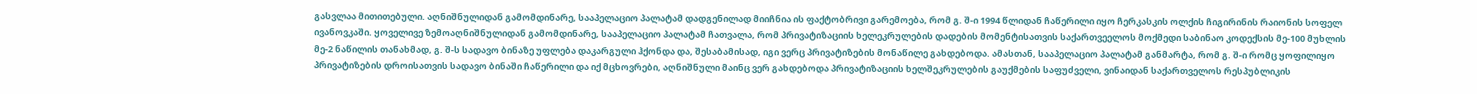გასვლაა მითითებული. აღნიშნულიდან გამომდინარე, სააპელაციო პალატამ დადგენილად მიიჩნია ის ფაქტობრივი გარემოება, რომ გ. შ-ი 1994 წლიდან ჩაწერილი იყო ჩერკასკის ოლქის ჩიგირინის რაიონის სოფელ ივანოვკაში. ყოველივე ზემოაღნიშნულიდან გამომდინარე, სააპელაციო პალატამ ჩათვალა, რომ პრივატიზაციის ხელეკრულების დადების მომენტისათვის საქართვეელოს მოქმედი საბინაო კოდექსის მე-100 მუხლის მე-2 ნაწილის თანახმად, გ. შ-ს სადავო ბინაზე უფლება დაკარგული ჰქონდა და, შესაბამისად, იგი ვერც პრივატიზების მონაწილე გახდებოდა. ამასთან, სააპელაციო პალატამ განმარტა, რომ გ. შ-ი რომც ყოფილიყო პრივატიზების დროისათვის სადავო ბინაში ჩაწერილი და იქ მცხოვრები, აღნიშნული მაინც ვერ გახდებოდა პრივატიზაციის ხელშეკრულების გაუქმების საფუძველი, ვინაიდან საქართველოს რესპუბლიკის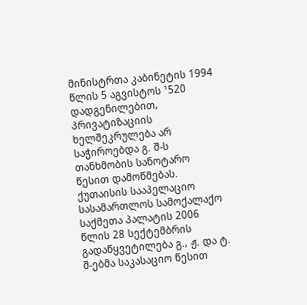მინისტრთა კაბინეტის 1994 წლის 5 აგვისტოს ¹520 დადგენილებით, პრივატიზაციის ხელშეკრულება არ საჭიროებდა გ. შ-ს თანხმობის სანოტარო წესით დამოწმებას.
ქუთაისის სააპელაციო სასამართლოს სამოქალაქო საქმეთა პალატის 2006 წლის 28 სექტემბრის გადაწყვეტილება გ., ჟ. და ტ. შ-ებმა საკასაციო წესით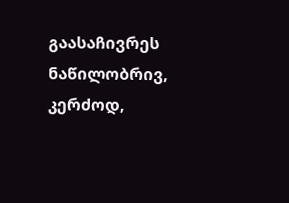გაასაჩივრეს ნაწილობრივ, კერძოდ,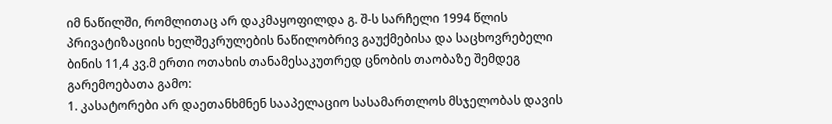იმ ნაწილში, რომლითაც არ დაკმაყოფილდა გ. შ-ს სარჩელი 1994 წლის პრივატიზაციის ხელშეკრულების ნაწილობრივ გაუქმებისა და საცხოვრებელი ბინის 11,4 კვ.მ ერთი ოთახის თანამესაკუთრედ ცნობის თაობაზე შემდეგ გარემოებათა გამო:
1. კასატორები არ დაეთანხმნენ სააპელაციო სასამართლოს მსჯელობას დავის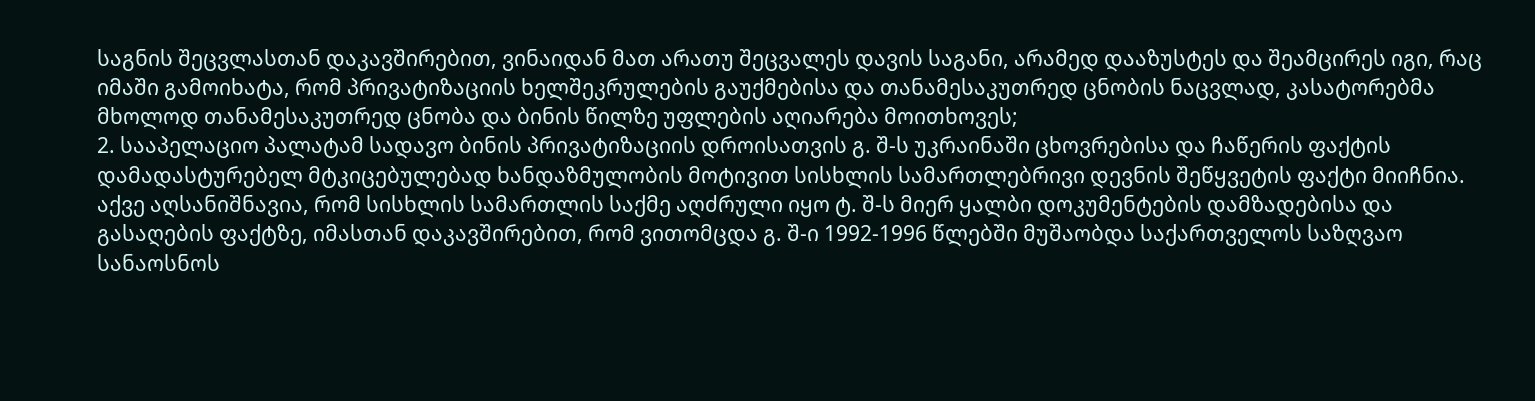საგნის შეცვლასთან დაკავშირებით, ვინაიდან მათ არათუ შეცვალეს დავის საგანი, არამედ დააზუსტეს და შეამცირეს იგი, რაც იმაში გამოიხატა, რომ პრივატიზაციის ხელშეკრულების გაუქმებისა და თანამესაკუთრედ ცნობის ნაცვლად, კასატორებმა მხოლოდ თანამესაკუთრედ ცნობა და ბინის წილზე უფლების აღიარება მოითხოვეს;
2. სააპელაციო პალატამ სადავო ბინის პრივატიზაციის დროისათვის გ. შ-ს უკრაინაში ცხოვრებისა და ჩაწერის ფაქტის დამადასტურებელ მტკიცებულებად ხანდაზმულობის მოტივით სისხლის სამართლებრივი დევნის შეწყვეტის ფაქტი მიიჩნია. აქვე აღსანიშნავია, რომ სისხლის სამართლის საქმე აღძრული იყო ტ. შ-ს მიერ ყალბი დოკუმენტების დამზადებისა და გასაღების ფაქტზე, იმასთან დაკავშირებით, რომ ვითომცდა გ. შ-ი 1992-1996 წლებში მუშაობდა საქართველოს საზღვაო სანაოსნოს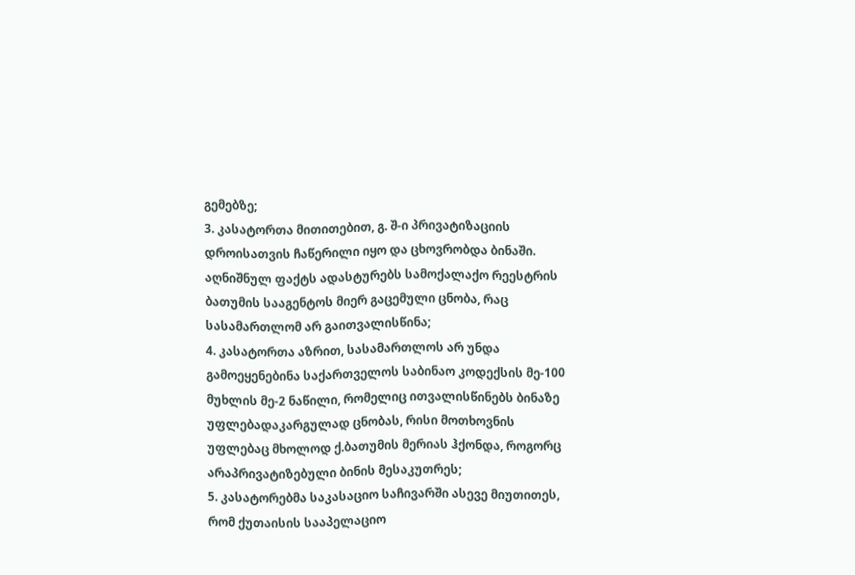გემებზე;
3. კასატორთა მითითებით, გ. შ-ი პრივატიზაციის დროისათვის ჩაწერილი იყო და ცხოვრობდა ბინაში. აღნიშნულ ფაქტს ადასტურებს სამოქალაქო რეესტრის ბათუმის სააგენტოს მიერ გაცემული ცნობა, რაც სასამართლომ არ გაითვალისწინა;
4. კასატორთა აზრით, სასამართლოს არ უნდა გამოეყენებინა საქართველოს საბინაო კოდექსის მე-100 მუხლის მე-2 ნაწილი, რომელიც ითვალისწინებს ბინაზე უფლებადაკარგულად ცნობას, რისი მოთხოვნის უფლებაც მხოლოდ ქ.ბათუმის მერიას ჰქონდა, როგორც არაპრივატიზებული ბინის მესაკუთრეს;
5. კასატორებმა საკასაციო საჩივარში ასევე მიუთითეს, რომ ქუთაისის სააპელაციო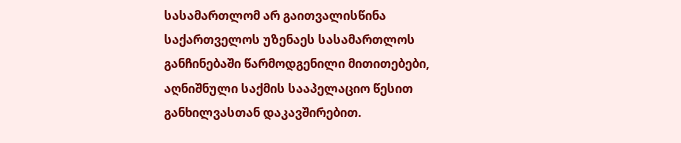სასამართლომ არ გაითვალისწინა საქართველოს უზენაეს სასამართლოს განჩინებაში წარმოდგენილი მითითებები, აღნიშნული საქმის სააპელაციო წესით განხილვასთან დაკავშირებით.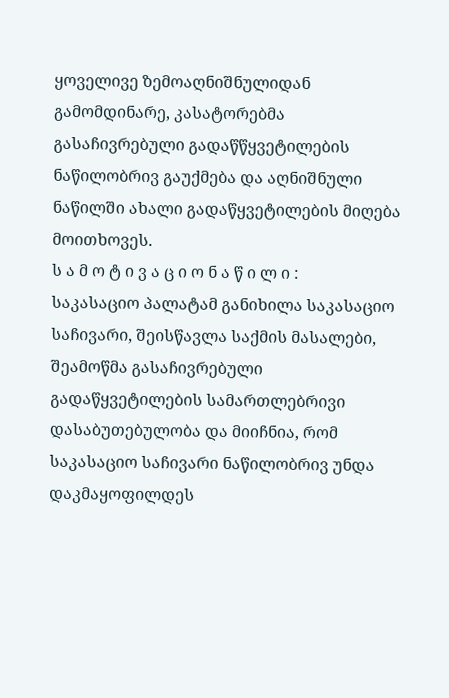ყოველივე ზემოაღნიშნულიდან გამომდინარე, კასატორებმა გასაჩივრებული გადაწწყვეტილების ნაწილობრივ გაუქმება და აღნიშნული ნაწილში ახალი გადაწყვეტილების მიღება მოითხოვეს.
ს ა მ ო ტ ი ვ ა ც ი ო ნ ა წ ი ლ ი :
საკასაციო პალატამ განიხილა საკასაციო საჩივარი, შეისწავლა საქმის მასალები, შეამოწმა გასაჩივრებული გადაწყვეტილების სამართლებრივი დასაბუთებულობა და მიიჩნია, რომ საკასაციო საჩივარი ნაწილობრივ უნდა დაკმაყოფილდეს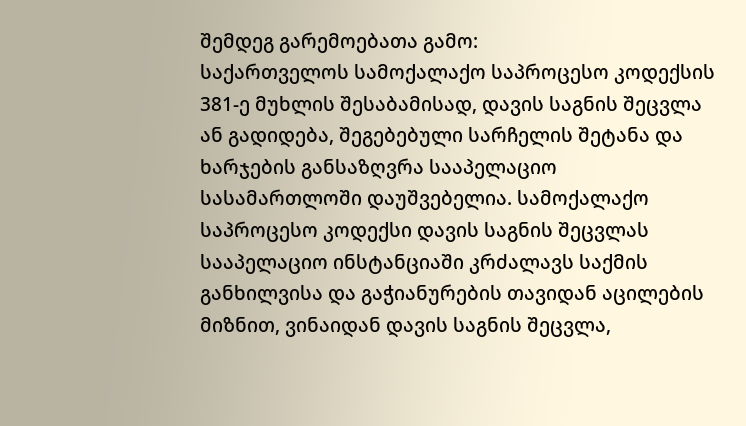შემდეგ გარემოებათა გამო:
საქართველოს სამოქალაქო საპროცესო კოდექსის 381-ე მუხლის შესაბამისად, დავის საგნის შეცვლა ან გადიდება, შეგებებული სარჩელის შეტანა და ხარჯების განსაზღვრა სააპელაციო სასამართლოში დაუშვებელია. სამოქალაქო საპროცესო კოდექსი დავის საგნის შეცვლას სააპელაციო ინსტანციაში კრძალავს საქმის განხილვისა და გაჭიანურების თავიდან აცილების მიზნით, ვინაიდან დავის საგნის შეცვლა,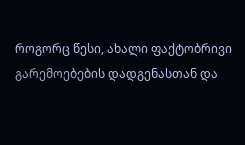როგორც წესი, ახალი ფაქტობრივი გარემოებების დადგენასთან და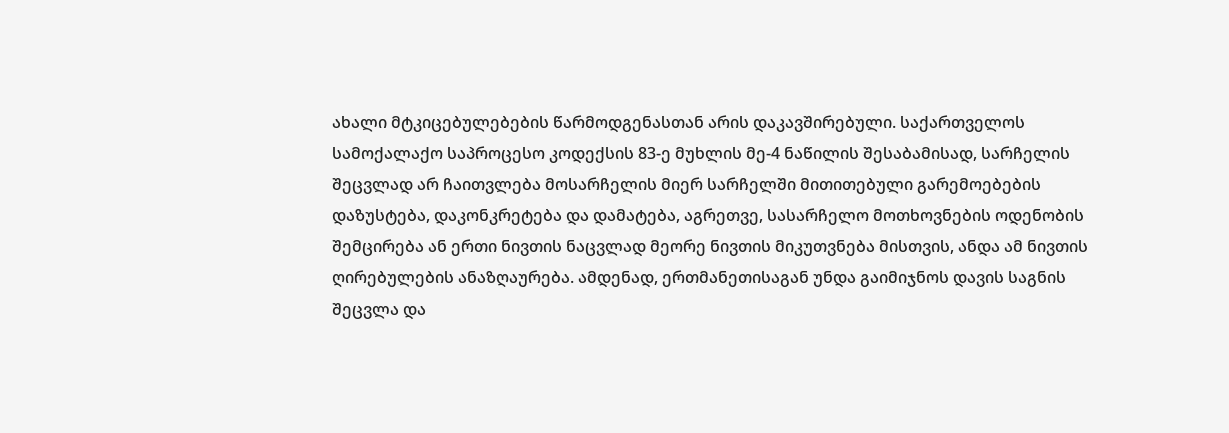ახალი მტკიცებულებების წარმოდგენასთან არის დაკავშირებული. საქართველოს სამოქალაქო საპროცესო კოდექსის 83-ე მუხლის მე-4 ნაწილის შესაბამისად, სარჩელის შეცვლად არ ჩაითვლება მოსარჩელის მიერ სარჩელში მითითებული გარემოებების დაზუსტება, დაკონკრეტება და დამატება, აგრეთვე, სასარჩელო მოთხოვნების ოდენობის შემცირება ან ერთი ნივთის ნაცვლად მეორე ნივთის მიკუთვნება მისთვის, ანდა ამ ნივთის ღირებულების ანაზღაურება. ამდენად, ერთმანეთისაგან უნდა გაიმიჯნოს დავის საგნის შეცვლა და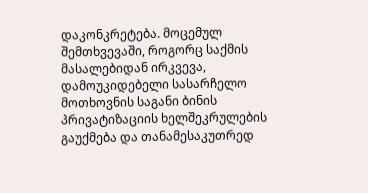დაკონკრეტება. მოცემულ შემთხვევაში, როგორც საქმის მასალებიდან ირკვევა, დამოუკიდებელი სასარჩელო მოთხოვნის საგანი ბინის პრივატიზაციის ხელშეკრულების გაუქმება და თანამესაკუთრედ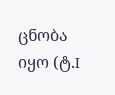ცნობა იყო (ტ.I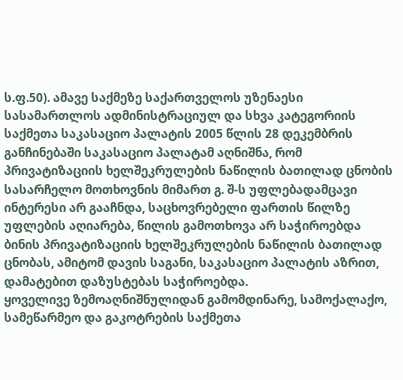ს.ფ.50). ამავე საქმეზე საქართველოს უზენაესი სასამართლოს ადმინისტრაციულ და სხვა კატეგორიის საქმეთა საკასაციო პალატის 2005 წლის 28 დეკემბრის განჩინებაში საკასაციო პალატამ აღნიშნა, რომ პრივატიზაციის ხელშეკრულების ნაწილის ბათილად ცნობის სასარჩელო მოთხოვნის მიმართ გ. შ-ს უფლებადამცავი ინტერესი არ გააჩნდა, საცხოვრებელი ფართის წილზე უფლების აღიარება, წილის გამოთხოვა არ საჭიროებდა ბინის პრივატიზაციის ხელშეკრულების ნაწილის ბათილად ცნობას, ამიტომ დავის საგანი, საკასაციო პალატის აზრით, დამატებით დაზუსტებას საჭიროებდა.
ყოველივე ზემოაღნიშნულიდან გამომდინარე, სამოქალაქო, სამეწარმეო და გაკოტრების საქმეთა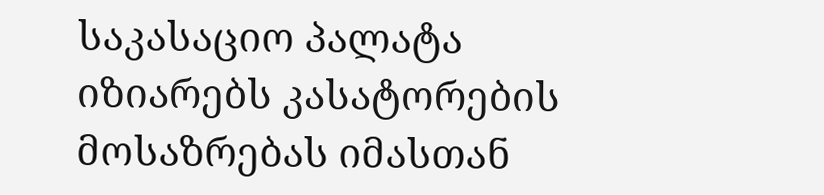საკასაციო პალატა იზიარებს კასატორების მოსაზრებას იმასთან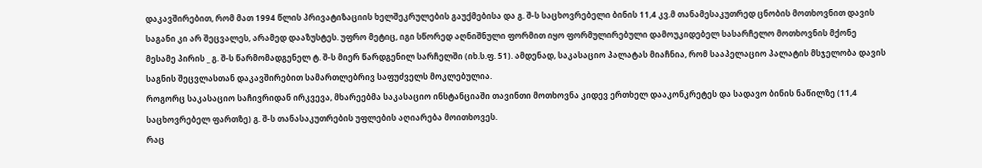დაკავშირებით, რომ მათ 1994 წლის პრივატიზაციის ხელშეკრულების გაუქმებისა და გ. შ-ს საცხოვრებელი ბინის 11,4 კვ.მ თანამესაკუთრედ ცნობის მოთხოვნით დავის საგანი კი არ შეცვალეს, არამედ დააზუსტეს. უფრო მეტიც, იგი სწორედ აღნიშნული ფორმით იყო ფორმულირებული დამოუკიდებელ სასარჩელო მოთხოვნის მქონე მესამე პირის _ გ. შ-ს წარმომადგენელ ტ. შ-ს მიერ წარდგენილ სარჩელში (იხ.ს.ფ. 51). ამდენად, საკასაციო პალატას მიაჩნია, რომ სააპელაციო პალატის მსჯელობა დავის საგნის შეცვლასთან დაკავშირებით სამართლებრივ საფუძველს მოკლებულია.
როგორც საკასაციო საჩივრიდან ირკვევა, მხარეებმა საკასაციო ინსტანციაში თავინთი მოთხოვნა კიდევ ერთხელ დააკონკრეტეს და სადავო ბინის ნაწილზე (11,4 საცხოვრებელ ფართზე) გ. შ-ს თანასაკუთრების უფლების აღიარება მოითხოვეს.
რაც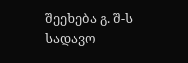შეეხება გ. შ-ს სადავო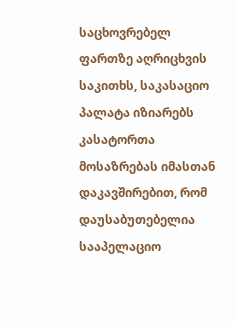საცხოვრებელ ფართზე აღრიცხვის საკითხს, საკასაციო პალატა იზიარებს კასატორთა მოსაზრებას იმასთან დაკავშირებით, რომ დაუსაბუთებელია სააპელაციო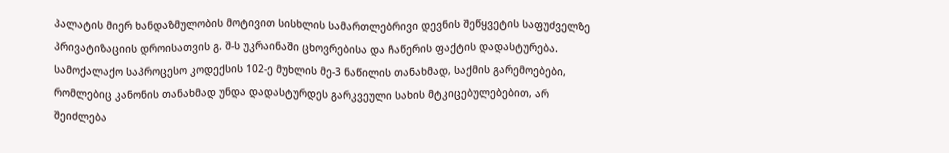პალატის მიერ ხანდაზმულობის მოტივით სისხლის სამართლებრივი დევნის შეწყვეტის საფუძველზე პრივატიზაციის დროისათვის გ. შ-ს უკრაინაში ცხოვრებისა და ჩაწერის ფაქტის დადასტურება. სამოქალაქო საპროცესო კოდექსის 102-ე მუხლის მე-3 ნაწილის თანახმად, საქმის გარემოებები, რომლებიც კანონის თანახმად უნდა დადასტურდეს გარკვეული სახის მტკიცებულებებით, არ შეიძლება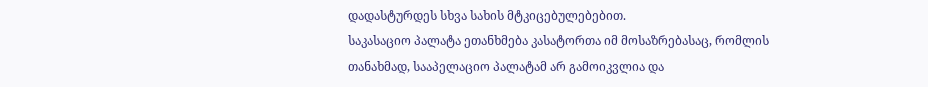დადასტურდეს სხვა სახის მტკიცებულებებით.
საკასაციო პალატა ეთანხმება კასატორთა იმ მოსაზრებასაც, რომლის თანახმად, სააპელაციო პალატამ არ გამოიკვლია და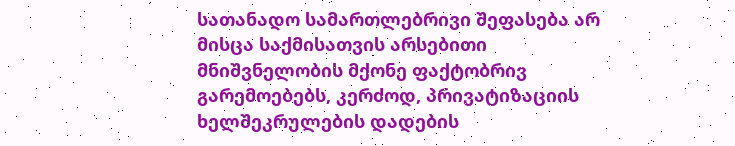სათანადო სამართლებრივი შეფასება არ მისცა საქმისათვის არსებითი მნიშვნელობის მქონე ფაქტობრივ გარემოებებს, კერძოდ, პრივატიზაციის ხელშეკრულების დადების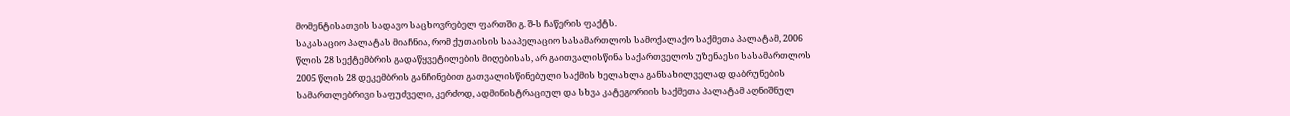მომენტისათვის სადავო საცხოვრებელ ფართში გ. შ-ს ჩაწერის ფაქტს.
საკასაციო პალატას მიაჩნია, რომ ქუთაისის სააპელაციო სასამართლოს სამოქალაქო საქმეთა პალატამ, 2006 წლის 28 სექტემბრის გადაწყვეტილების მიღებისას, არ გაითვალისწინა საქართველოს უზენაესი სასამართლოს 2005 წლის 28 დეკემბრის განჩინებით გათვალისწინებული საქმის ხელახლა განსახილველად დაბრუნების სამართლებრივი საფუძველი, კერძოდ, ადმინისტრაციულ და სხვა კატეგორიის საქმეთა პალატამ აღნიშნულ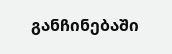განჩინებაში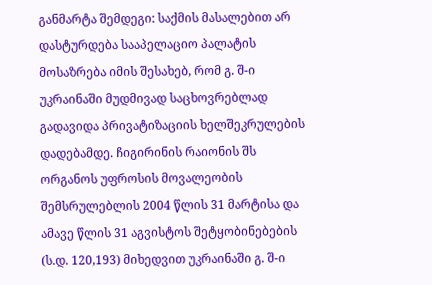განმარტა შემდეგი: საქმის მასალებით არ დასტურდება სააპელაციო პალატის მოსაზრება იმის შესახებ, რომ გ. შ-ი უკრაინაში მუდმივად საცხოვრებლად გადავიდა პრივატიზაციის ხელშეკრულების დადებამდე. ჩიგირინის რაიონის შს ორგანოს უფროსის მოვალეობის შემსრულებლის 2004 წლის 31 მარტისა და ამავე წლის 31 აგვისტოს შეტყობინებების (ს.დ. 120,193) მიხედვით უკრაინაში გ. შ-ი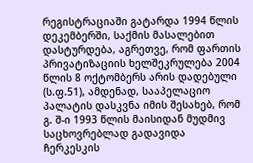რეგისტრაციაში გატარდა 1994 წლის დეკემბერში, საქმის მასალებით დასტურდება, აგრეთვე, რომ ფართის პრივატიზაციის ხელშეკრულება 2004 წლის 8 ოქტომბერს არის დადებული (ს.ფ.51), ამდენად, სააპელაციო პალატის დასკვნა იმის შესახებ, რომ გ. შ-ი 1993 წლის მაისიდან მუდმივ საცხოვრებლად გადავიდა ჩერკესკის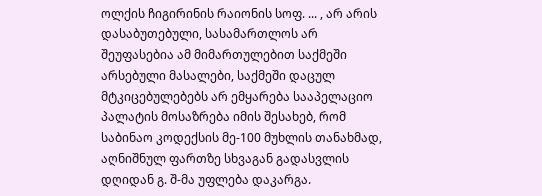ოლქის ჩიგირინის რაიონის სოფ. ... , არ არის დასაბუთებული, სასამართლოს არ შეუფასებია ამ მიმართულებით საქმეში არსებული მასალები, საქმეში დაცულ მტკიცებულებებს არ ემყარება სააპელაციო პალატის მოსაზრება იმის შესახებ, რომ საბინაო კოდექსის მე-100 მუხლის თანახმად, აღნიშნულ ფართზე სხვაგან გადასვლის დღიდან გ. შ-მა უფლება დაკარგა.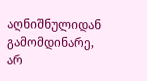აღნიშნულიდან გამომდინარე, არ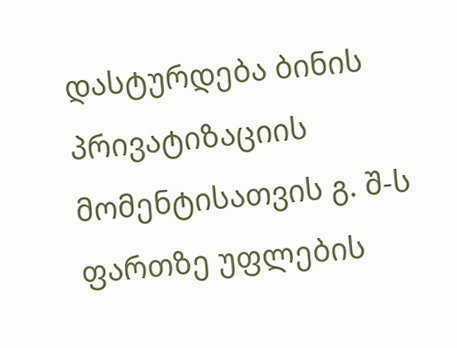დასტურდება ბინის პრივატიზაციის მომენტისათვის გ. შ-ს ფართზე უფლების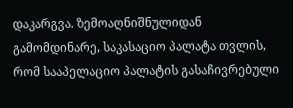დაკარგვა. ზემოაღნიშნულიდან გამომდინარე, საკასაციო პალატა თვლის, რომ სააპელაციო პალატის გასაჩივრებული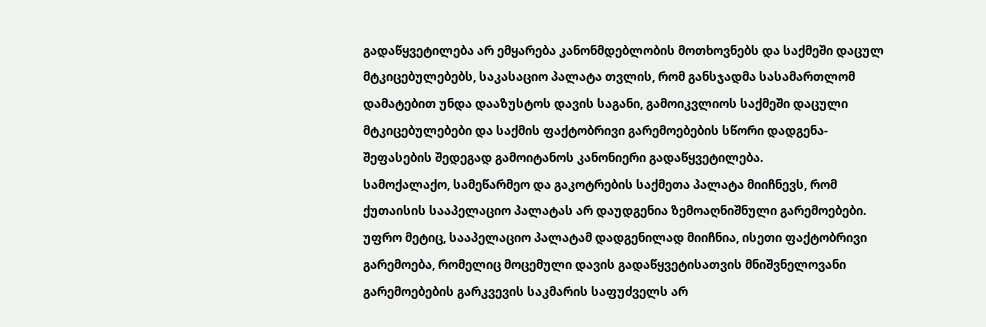გადაწყვეტილება არ ემყარება კანონმდებლობის მოთხოვნებს და საქმეში დაცულ მტკიცებულებებს, საკასაციო პალატა თვლის, რომ განსჯადმა სასამართლომ დამატებით უნდა დააზუსტოს დავის საგანი, გამოიკვლიოს საქმეში დაცული მტკიცებულებები და საქმის ფაქტობრივი გარემოებების სწორი დადგენა-შეფასების შედეგად გამოიტანოს კანონიერი გადაწყვეტილება.
სამოქალაქო, სამეწარმეო და გაკოტრების საქმეთა პალატა მიიჩნევს, რომ ქუთაისის სააპელაციო პალატას არ დაუდგენია ზემოაღნიშნული გარემოებები. უფრო მეტიც, სააპელაციო პალატამ დადგენილად მიიჩნია, ისეთი ფაქტობრივი გარემოება, რომელიც მოცემული დავის გადაწყვეტისათვის მნიშვნელოვანი გარემოებების გარკვევის საკმარის საფუძველს არ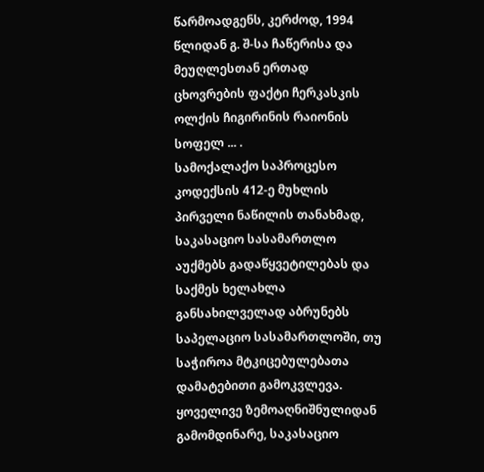წარმოადგენს, კერძოდ, 1994 წლიდან გ. შ-სა ჩაწერისა და მეუღლესთან ერთად ცხოვრების ფაქტი ჩერკასკის ოლქის ჩიგირინის რაიონის სოფელ ... .
სამოქალაქო საპროცესო კოდექსის 412-ე მუხლის პირველი ნაწილის თანახმად, საკასაციო სასამართლო აუქმებს გადაწყვეტილებას და საქმეს ხელახლა განსახილველად აბრუნებს საპელაციო სასამართლოში, თუ საჭიროა მტკიცებულებათა დამატებითი გამოკვლევა.
ყოველივე ზემოაღნიშნულიდან გამომდინარე, საკასაციო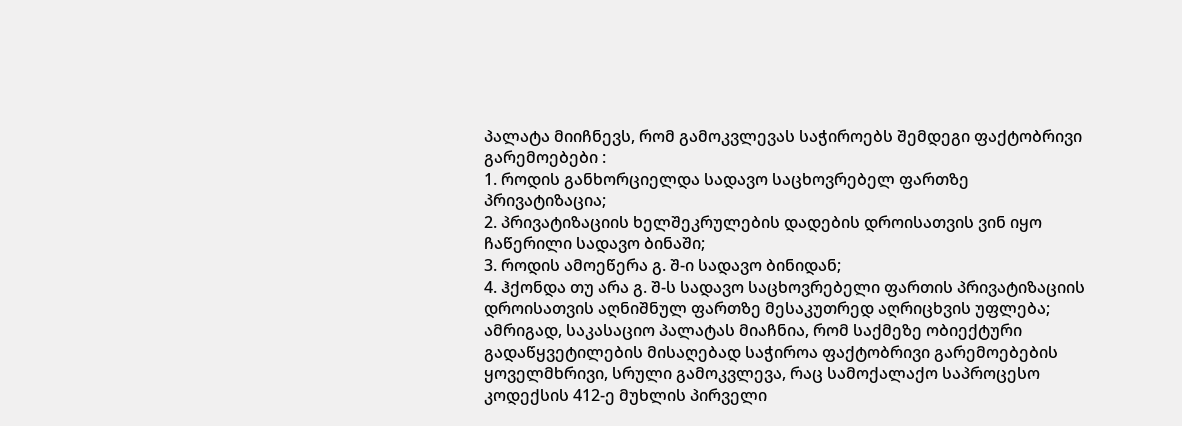პალატა მიიჩნევს, რომ გამოკვლევას საჭიროებს შემდეგი ფაქტობრივი გარემოებები :
1. როდის განხორციელდა სადავო საცხოვრებელ ფართზე პრივატიზაცია;
2. პრივატიზაციის ხელშეკრულების დადების დროისათვის ვინ იყო ჩაწერილი სადავო ბინაში;
3. როდის ამოეწერა გ. შ-ი სადავო ბინიდან;
4. ჰქონდა თუ არა გ. შ-ს სადავო საცხოვრებელი ფართის პრივატიზაციის დროისათვის აღნიშნულ ფართზე მესაკუთრედ აღრიცხვის უფლება;
ამრიგად, საკასაციო პალატას მიაჩნია, რომ საქმეზე ობიექტური გადაწყვეტილების მისაღებად საჭიროა ფაქტობრივი გარემოებების ყოველმხრივი, სრული გამოკვლევა, რაც სამოქალაქო საპროცესო კოდექსის 412-ე მუხლის პირველი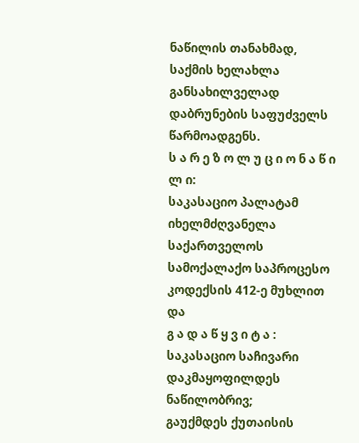ნაწილის თანახმად, საქმის ხელახლა განსახილველად დაბრუნების საფუძველს წარმოადგენს.
ს ა რ ე ზ ო ლ უ ც ი ო ნ ა წ ი ლ ი:
საკასაციო პალატამ იხელმძღვანელა საქართველოს სამოქალაქო საპროცესო კოდექსის 412-ე მუხლით და
გ ა დ ა წ ყ ვ ი ტ ა :
საკასაციო საჩივარი დაკმაყოფილდეს ნაწილობრივ;
გაუქმდეს ქუთაისის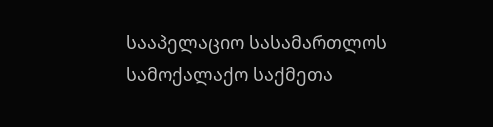სააპელაციო სასამართლოს სამოქალაქო საქმეთა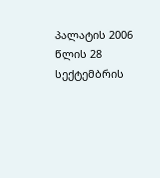პალატის 2006 წლის 28 სექტემბრის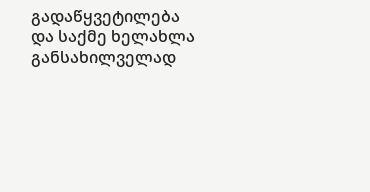გადაწყვეტილება და საქმე ხელახლა განსახილველად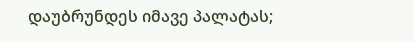დაუბრუნდეს იმავე პალატას;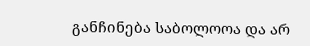განჩინება საბოლოოა და არ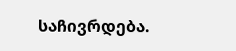საჩივრდება.